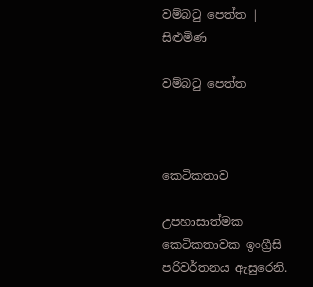වම්බටු පෙත්ත | සිළුමිණ

වම්බටු පෙත්ත



කෙටිකතාව

උපහාසාත්මක කෙටිකතාවක ඉංග්‍රීසි පරිවර්තනය ඇසුරෙනි.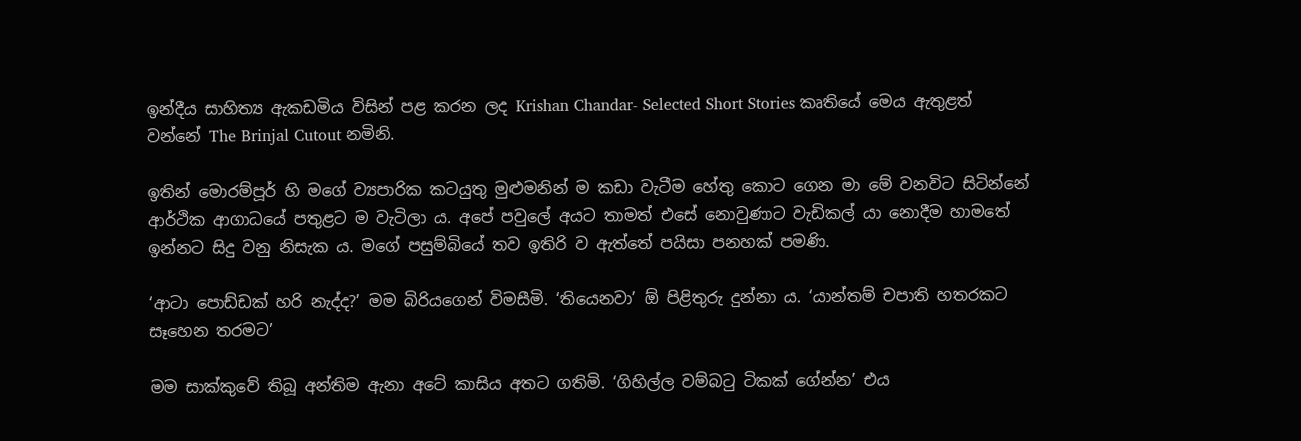ඉන්දීය සාහිත්‍ය ඇකඩමිය විසින් පළ කරන ලද Krishan Chandar- Selected Short Stories කෘතියේ මෙය ඇතුළත් වන්නේ The Brinjal Cutout නමිනි.

ඉතින් මොරම්පූර් හි මගේ ව්‍යපාරික කටයුතු මුළුමනින් ම කඩා වැටීම හේතු කොට ගෙන මා මේ වනවිට සිටින්නේ ආර්ථික ආගාධයේ පතුළට ම වැටිලා ය. අපේ පවුලේ අයට තාමත් එසේ නොවුණාට වැඩිකල් යා නොදීම හාමතේ ඉන්නට සිදු වනු නිසැක ය. මගේ පසුම්බියේ තව ඉතිරි ව ඇත්තේ පයිසා පනහක් පමණි.

‘ආටා පොඩ්ඩක් හරි නැද්ද?’ මම බිරියගෙන් විමසීමි. ‘තියෙනවා’ ඕ පිළිතුරු දුන්නා ය. ‘යාන්තම් චපාති හතරකට සෑහෙන තරමට’

මම සාක්කුවේ තිබූ අන්තිම ඇනා අටේ කාසිය අතට ගතිමි. ‘ගිහිල්ල වම්බටු ටිකක් ගේන්න’ එය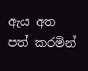ඇය අත පත් කරමින්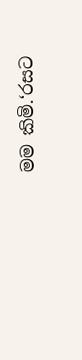මම කිමි.‘රසට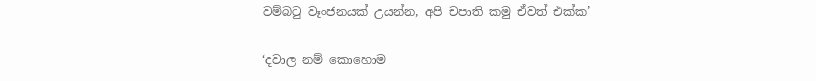වම්බටු වෑංජනයක් උයන්න, අපි චපාති කමු ඒවත් එක්ක’

‘දවාල නම් කොහොම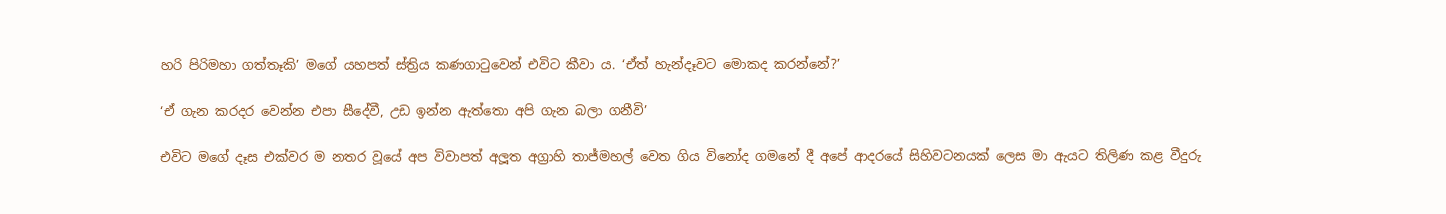හරි පිරිමහා ගත්තෑකි’ මගේ යහපත් ස්ත්‍රිය කණගාටුවෙන් එවිට කීවා ය. ‘ඒත් හැන්දෑවට මොකද කරන්නේ?’

‘ඒ ගැන කරදර වෙන්න එපා සීදේවී, උඩ ඉන්න ඇත්තො අපි ගැන බලා ගනීවි’

එවිට මගේ දෑස එක්වර ම නතර වූයේ අප විවාපත් අලූත අග්‍රාහි තාජ්මහල් වෙත ගිය විනෝද ගමනේ දී අපේ ආදරයේ සිහිවටනයක් ලෙස මා ඇයට තිලිණ කළ වීදුරු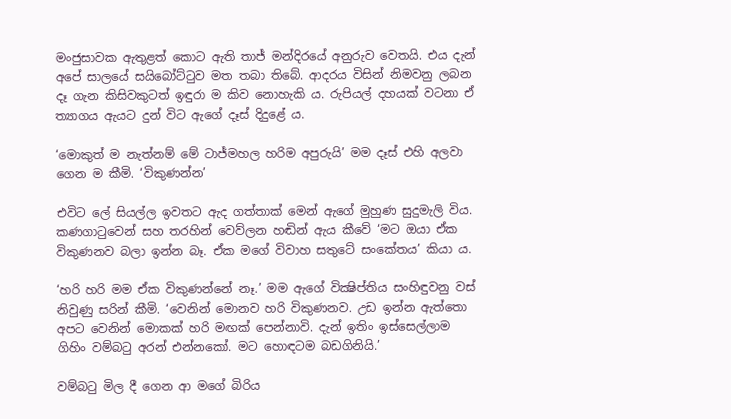මංජුසාවක ඇතුළත් කොට ඇති තාජ් මන්දිරයේ අනුරුව වෙතයි. එය දැන් අපේ සාලයේ සයිබෝට්ටුව මත තබා තිබේ. ආදරය විසින් නිමවනු ලබන දෑ ගැන කිසිවකුටත් ඉඳුරා ම කිව නොහැකි ය. රුපියල් දහයක් වටනා ඒ ත්‍යාගය ඇයට දුන් විට ඇගේ දෑස් දිදුළේ ය.

‘මොකුත් ම නැත්නම් මේ ටාජ්මහල හරිම අපුරුයි’ මම දෑස් එහි අලවා ගෙන ම කීමි. ‘විකුණන්න’

එවිට ලේ සියල්ල ඉවතට ඇද ගත්තාක් මෙන් ඇගේ මුහුණ සුදුමැලි විය. කණගාටුවෙන් සහ තරහින් වෙව්ලන හඬින් ඇය කීවේ ‘මට ඔයා ඒක විකුණනව බලා ඉන්න බෑ. ඒක මගේ විවාහ සතුටේ සංකේතය’ කියා ය.

‘හරි හරි මම ඒක විකුණන්නේ නෑ.’ මම ඇගේ වික්‍ෂිප්තිය සංහිඳුවනු වස් නිවුණු සරින් කීමි. ‘වෙනින් මොනව හරි විකුණනව. උඩ ඉන්න ඇත්තො අපට වෙනින් මොකක් හරි මඟක් පෙන්නාවි. දැන් ඉතිං ඉස්සෙල්ලාම ගිහිං වම්බටු අරන් එන්නකෝ. මට හොඳටම බඩගිනියි.’

වම්බටු මිල දී ගෙන ආ මගේ බිරිය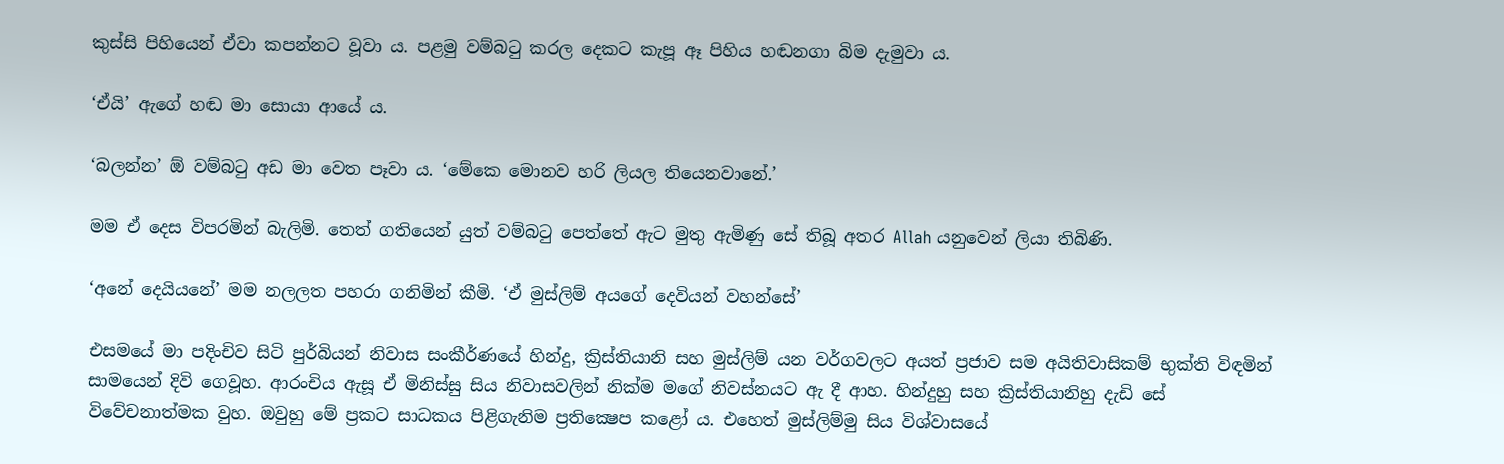කුස්සි පිහියෙන් ඒවා කපන්නට වූවා ය. පළමු වම්බටු කරල දෙකට කැපූ ඈ පිහිය හඬනගා බිම දැමුවා ය.

‘ඒයි’ ඇගේ හඬ මා සොයා ආයේ ය.

‘බලන්න’ ඕ වම්බටු අඩ මා වෙත පෑවා ය. ‘මේකෙ මොනව හරි ලියල තියෙනවානේ.’

මම ඒ දෙස විපරමින් බැලිමි. තෙත් ගතියෙන් යුත් වම්බටු පෙත්තේ ඇට මුතු ඇමිණු සේ තිබූ අතර Allah යනුවෙන් ලියා තිබිණි.

‘අනේ දෙයියනේ’ මම නලලත පහරා ගනිමින් කීමි. ‘ඒ මුස්ලිම් අයගේ දෙවියන් වහන්සේ’

එසමයේ මා පදිංචිව සිටි පුර්බියන් නිවාස සංකීර්ණයේ හින්දු, ක්‍රිස්තියානි සහ මුස්ලිම් යන වර්ගවලට අයත් ප්‍රජාව සම අයිතිවාසිකම් භුක්ති විඳමින් සාමයෙන් දිවි ගෙවූහ. ආරංචිය ඇසූ ඒ මිනිස්සු සිය නිවාසවලින් නික්ම මගේ නිවස්නයට ඇ දී ආහ. හින්දුහු සහ ක්‍රිස්තියානිහු දැඩි සේ විවේචනාත්මක වුහ. ඔවුහු මේ ප්‍රකට සාධකය පිළිගැනිම ප්‍රතික්‍ෂෙප කළෝ ය. එහෙත් මුස්ලිම්මු සිය විශ්වාසයේ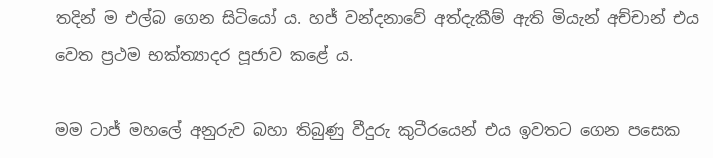තදින් ම එල්බ ගෙන සිටියෝ ය. හජ් වන්දනාවේ අත්දැකීම් ඇති මියැන් අච්චාන් එය වෙත ප්‍රථම භක්ත්‍යාදර පූජාව කළේ ය.

මම ටාජ් මහලේ අනුරුව බහා තිබුණු වීදුරු කුටීරයෙන් එය ඉවතට ගෙන පසෙක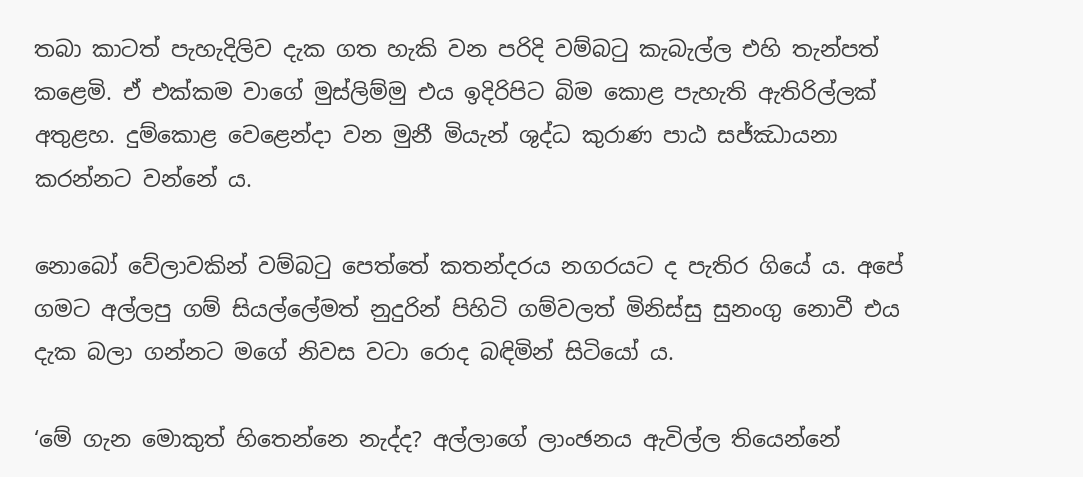තබා කාටත් පැහැදිලිව දැක ගත හැකි වන පරිදි වම්බටු කැබැල්ල එහි තැන්පත් කළෙමි. ඒ එක්කම වාගේ මුස්ලිම්මු එය ඉදිරිපිට බිම කොළ පැහැති ඇතිරිල්ලක් අතුළහ. දුම්කොළ වෙළෙන්දා වන මුනී මියැන් ශුද්ධ කුරාණ පාඨ සජ්ඣායනා කරන්නට වන්නේ ය.

නොබෝ වේලාවකින් වම්බටු පෙත්තේ කතන්දරය නගරයට ද පැතිර ගියේ ය. අපේ ගමට අල්ලපු ගම් සියල්ලේමත් නුදුරින් පිහිටි ගම්වලත් මිනිස්සු සුනංගු නොවී එය දැක බලා ගන්නට මගේ නිවස වටා රොද බඳිමින් සිටියෝ ය.

‘මේ ගැන මොකුත් හිතෙන්නෙ නැද්ද? අල්ලාගේ ලාංඡනය ඇවිල්ල තියෙන්නේ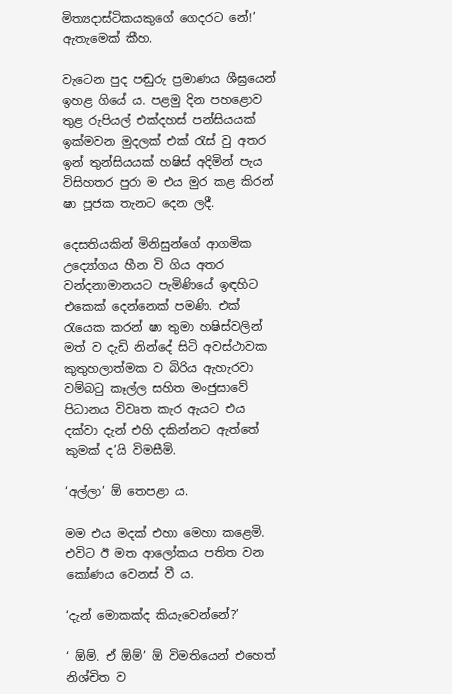මිත්‍යදාස්ටිකයකුගේ ගෙදරට නේ!’ ඇතැමෙක් කීහ.

වැටෙන පුද පඬුරු ප්‍රමාණය ශීඝ්‍රයෙන් ඉහළ ගියේ ය. පළමු දින පහළොව තුළ රුපියල් එක්දහස් පන්සියයක් ඉක්මවන මුදලක් එක් රැස් වු අතර ඉන් තුන්සියයක් හෂිස් අදිමින් පැය විසිහතර පුරා ම එය මුර කළ කිරන් ෂා පූජක තැනට දෙන ලදී.

දෙසතියකින් මිනිසුන්ගේ ආගමික උද්‍යෝගය හීන වි ගිය අතර වන්දනාමානයට පැමිණියේ ඉඳහිට එකෙක් දෙන්නෙක් පමණි. එක් රැයෙක කරන් ෂා තුමා හෂිස්වලින් මත් ව දැඩි නින්දේ සිටි අවස්ථාවක කුතුහලාත්මක ව බිරිය ඇහැරවා වම්බටු කෑල්ල සහිත මංජුසාවේ පිධානය විවෘත කැර ඇයට එය දක්වා දැන් එහි දකින්නට ඇත්තේ කුමක් ද’යි විමසීමි.

‘අල්ලා’ ඕ තෙපළා ය.

මම එය මදක් එහා මෙහා කළෙමි. එවිට ඊ මත ආලෝකය පතිත වන කෝණය වෙනස් වී ය.

‘දැන් මොකක්ද කියැවෙන්නේ?’

‘ ඕම්. ඒ ඕම්’ ඕ විමතියෙන් එහෙත් නිශ්චිත ව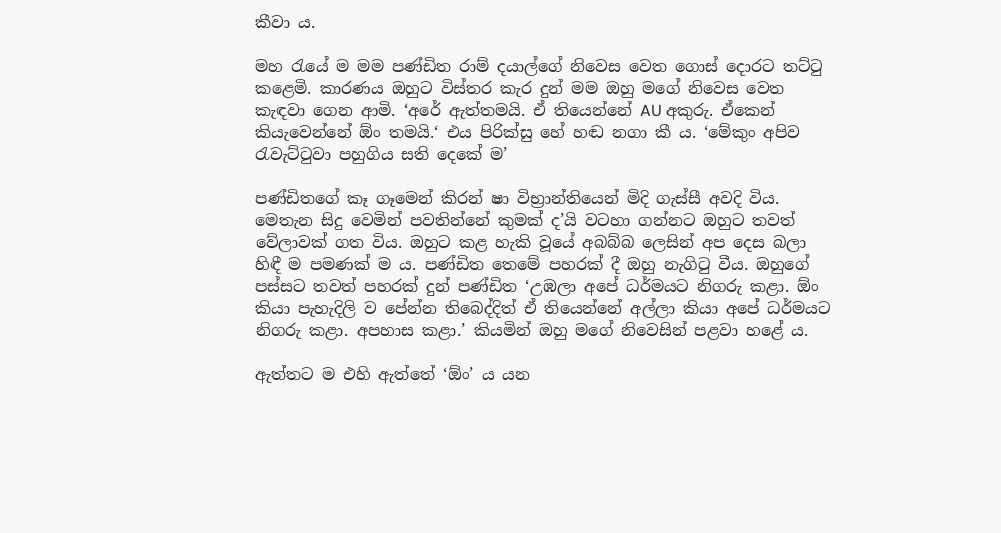කීවා ය.

මහ රැයේ ම මම පණ්ඩිත රාම් දයාල්ගේ නිවෙස වෙත ගොස් දොරට තට්ටු කළෙමි. කාරණය ඔහුට විස්තර කැර දුන් මම ඔහු මගේ නිවෙස වෙත කැඳවා ගෙන ආමි. ‘අරේ ඇත්තමයි. ඒ තියෙන්නේ AU අකුරු. ඒකෙන් කියැවෙන්නේ ඕං තමයි.‘ එය පිරික්සු හේ හඬ නගා කී ය. ‘මේකුං අපිව රැවැට්ටුවා පහුගිය සති දෙකේ ම’

පණ්ඩිතගේ කෑ ගෑමෙන් කිරන් ෂා විභ්‍රාන්තියෙන් මිදි ගැස්සී අවදි විය. මෙතැන සිදු වෙමින් පවතින්නේ කුමක් ද’යි වටහා ගන්නට ඔහුට තවත් වේලාවක් ගත විය. ඔහුට කළ හැකි වූයේ අබබ්බ ලෙසින් අප දෙස බලා හිඳී ම පමණක් ම ය. පණ්ඩිත තෙමේ පහරක් දී ඔහු නැගිටු වීය. ඔහුගේ පස්සට තවත් පහරක් දුන් පණ්ඩිත ‘උඹලා අපේ ධර්මයට නිගරු කළා. ඕං කියා පැහැදිලි ව පේන්න තිබෙද්දිත් ඒ තියෙන්නේ අල්ලා කියා අපේ ධර්මයට නිගරු කළා. අපහාස කළා.’ කියමින් ඔහු මගේ නිවෙසින් පළවා හළේ ය.

ඇත්තට ම එහි ඇත්තේ ‘ඕං’ ය යන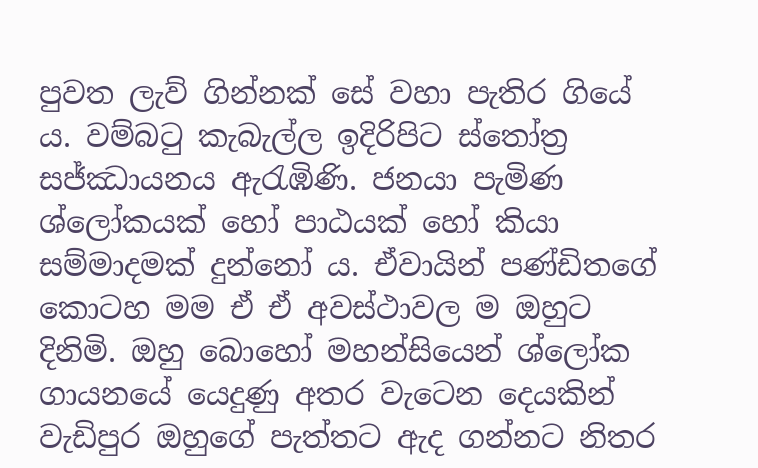පුවත ලැව් ගින්නක් සේ වහා පැතිර ගියේ ය. වම්බටු කැබැල්ල ඉදිරිපිට ස්තෝත්‍ර සජ්ඣායනය ඇරැඹිණි. ජනයා පැමිණ ශ්ලෝකයක් හෝ පාඨයක් හෝ කියා සම්මාදමක් දුන්නෝ ය. ඒවායින් පණ්ඩිතගේ කොටහ මම ඒ ඒ අවස්ථාවල ම ඔහුට දිනිමි. ඔහු බොහෝ මහන්සියෙන් ශ්ලෝක ගායනයේ යෙදුණු අතර වැටෙන දෙයකින් වැඩිපුර ඔහුගේ පැත්තට ඇද ගන්නට නිතර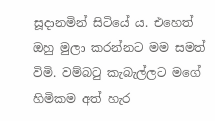සූදානමින් සිටියේ ය. එහෙත් ඔහු මුලා කරන්නට මම සමත් විමි. වම්බටු කැබැල්ලට මගේ හිමිකම අත් හැර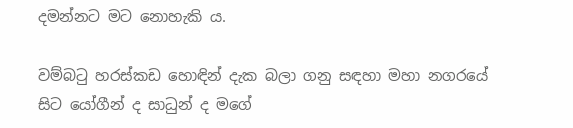දමන්නට මට නොහැකි ය.

වම්බටු හරස්කඩ හොඳින් දැක බලා ගනු සඳහා මහා නගරයේ සිට යෝගීන් ද සාධුන් ද මගේ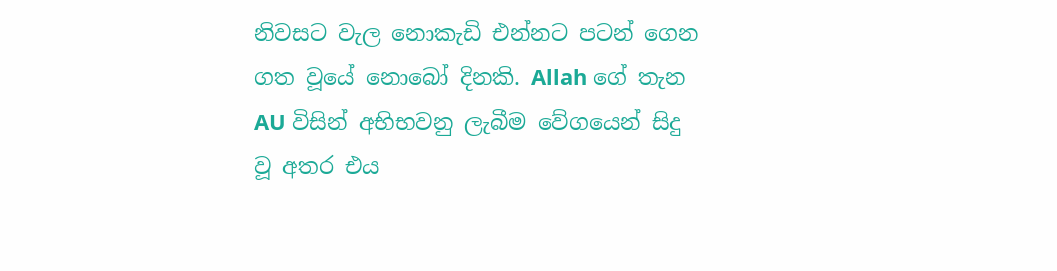නිවසට වැල නොකැඩි එන්නට පටන් ගෙන ගත වූයේ නොබෝ දිනකි. Allah ගේ තැන AU විසින් අභිභවනු ලැබීම වේගයෙන් සිදු වූ අතර එය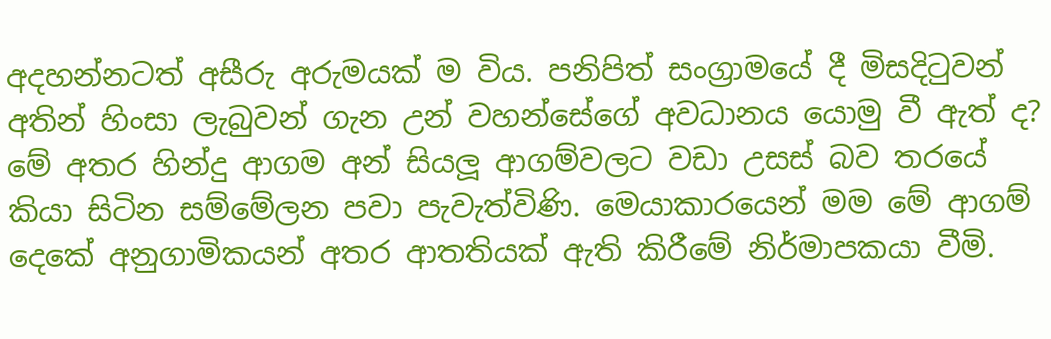අදහන්නටත් අසීරු අරුමයක් ම විය. පනිපිත් සංග්‍රාමයේ දී මිසදිටුවන් අතින් හිංසා ලැබුවන් ගැන උන් වහන්සේගේ අවධානය යොමු වී ඇත් ද? මේ අතර හින්දු ආගම අන් සියලූ ආගම්වලට වඩා උසස් බව තරයේ කියා සිටින සම්මේලන පවා පැවැත්විණි. මෙයාකාරයෙන් මම මේ ආගම් දෙකේ අනුගාමිකයන් අතර ආතතියක් ඇති කිරීමේ නිර්මාපකයා වීමි.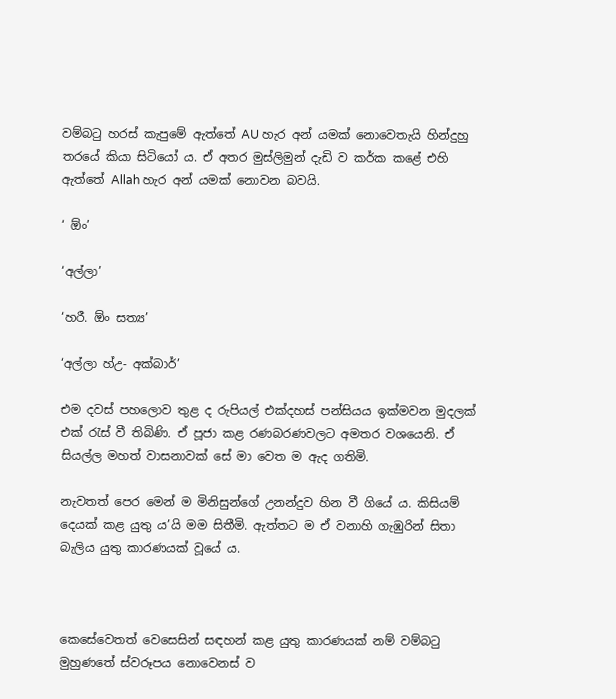වම්බටු හරස් කැපුමේ ඇත්තේ AU හැර අන් යමක් නොවෙතැයි හින්දුහු තරයේ කියා සිටියෝ ය. ඒ අතර මුස්ලිමුන් දැඩි ව කර්ක කළේ එහි ඇත්තේ Allah හැර අන් යමක් නොවන බවයි.

‘ ඕං’

‘අල්ලා’

‘හරී. ඕං සත්‍ය’

‘අල්ලා හ්උ- අක්බාර්’

එම දවස් පහලොව තුළ ද රුපියල් එක්දහස් පන්සියය ඉක්මවන මුදලක් එක් රැස් වී තිබිණි. ඒ පූජා කළ රණබරණවලට අමතර වශයෙනි. ඒ සියල්ල මහත් වාසනාවක් සේ මා වෙත ම ඇද ගතිමි.

නැවතත් පෙර මෙන් ම මිනිසුන්ගේ උනන්දුව හින වී ගියේ ය. කිසියම් දෙයක් කළ යුතු ය’යි මම සිතීමි. ඇත්තට ම ඒ වනාහි ගැඹුරින් සිතා බැලිය යුතු කාරණයක් වූයේ ය.



කෙසේවෙතත් වෙසෙසින් සඳහන් කළ යුතු කාරණයක් නම් වම්බටු මුහුණතේ ස්වරූපය නොවෙනස් ව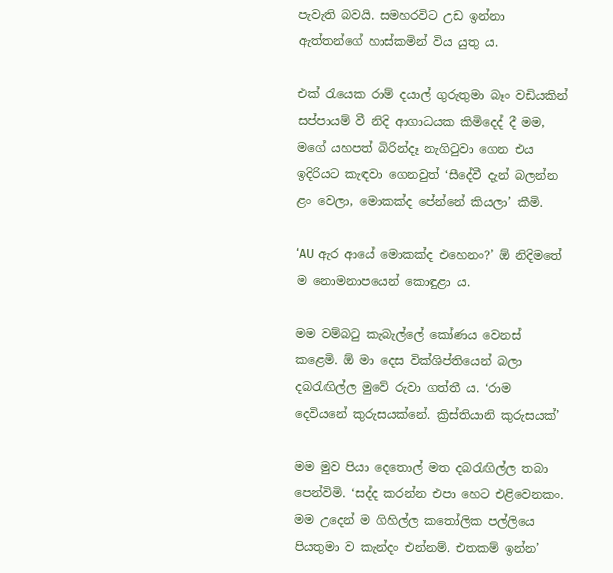පැවැති බවයි. සමහරවිට උඩ ඉන්නා ඇත්තන්ගේ හාස්කමින් විය යුතු ය.

එක් රැයෙක රාම් දයාල් ගුරුතුමා බෑං වඩියකින් සප්පායම් වී නිදි ආගාධයක කිමිදෙද් දී මම, මගේ යහපත් බිරින්දෑ නැගිටුවා ගෙන එය ඉදිරියට කැඳවා ගෙනවුත් ‘සීදේවී දැන් බලන්න ළං වෙලා, මොකක්ද පේන්නේ කියලා’ කීමි.

‘AU ඇර ආයේ මොකක්ද එහෙනං?’ ඕ නිදිමතේ ම නොමනාපයෙන් කොඳුළා ය.

මම වම්බටු කැබැල්ලේ කෝණය වෙනස් කළෙමි. ඕ මා දෙස වික්ශිප්තියෙන් බලා දබරැඟිල්ල මුවේ රුවා ගත්තී ය. ‘රාම දෙවියනේ කුරුසයක්නේ. ක්‍රිස්තියානි කුරුසයක්’

මම මුව පියා දෙතොල් මත දබරැඟිල්ල තබා පෙන්විමි. ‘සද්ද කරන්න එපා හෙට එළිවෙනකං. මම උදෙන් ම ගිහිල්ල කතෝලික පල්ලියෙ පියතුමා ව කැන්දං එන්නම්. එතකම් ඉන්න’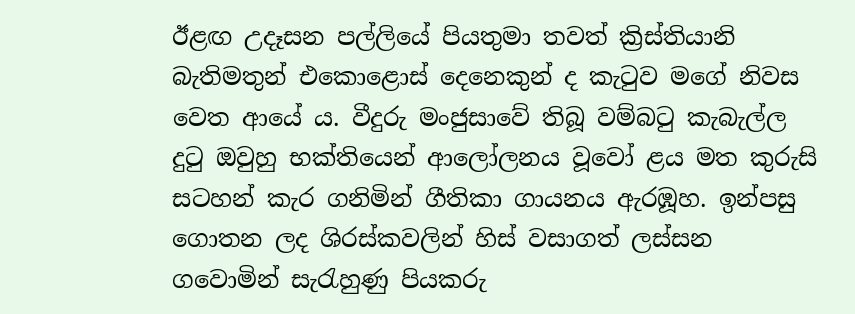ඊළඟ උදෑසන පල්ලියේ පියතුමා තවත් ක්‍රිස්තියානි බැතිමතුන් එකොළොස් දෙනෙකුන් ද කැටුව මගේ නිවස වෙත ආයේ ය. වීදුරු මංජුසාවේ තිබූ වම්බටු කැබැල්ල දුටු ඔවුහු භක්තියෙන් ආලෝලනය වූවෝ ළය මත කුරුසි සටහන් කැර ගනිමින් ගීතිකා ගායනය ඇරඹූහ. ඉන්පසු ගොතන ලද ශිරස්කවලින් හිස් වසාගත් ලස්සන ගවොමින් සැරැහුණු පියකරු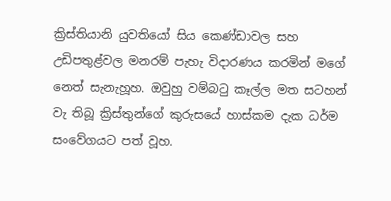ක්‍රිස්තියානි යුවතියෝ සිය කෙණ්ඩාවල සහ උඩිපතුළ්වල මනරම් පැහැ විදාරණය කරමින් මගේ නෙත් සැනැහූහ. ඔවුහු වම්බටු කෑල්ල මත සටහන් වැ තිබූ ක්‍රිස්තුන්ගේ කුරුසයේ හාස්කම දැක ධර්ම සංවේගයට පත් වූහ.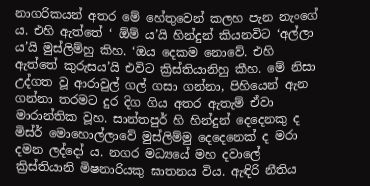නාගරිකයන් අතර මේ හේතුවෙන් කලහ පැන නැංගේ ය. එහි ඇත්තේ ‘ ඕම් ය’යි හින්දුන් කියනවිට ‘අල්ලා ය’යි මුස්ලිම්හු කිහ. ‘ඔය දෙකම නොවේ. එහි ඇත්තේ කුරුසය’යි එවිට ක්‍රිස්තියානිහු කීහ. මේ නිසා උද්ගත වූ ආරාවුල් ගල් ගසා ගන්නා, පිහියෙන් ඇන ගන්නා තරමට දුර දිග ගිය අතර ඇතැම් ඒවා මාරාන්තික වූහ. සාන්තපුර් හි හින්දුන් දෙදෙනකු ද මිස්ර් මොහොල්ලාවේ මුස්ලිම්මු දෙදෙනෙක් ද මරා දමන ලද්දෝ ය. නගර මධ්‍යයේ මහ දවාලේ ක්‍රිස්තියානි මිෂනාරියකු ඝාතනය විය. ඇඳිරි නීතිය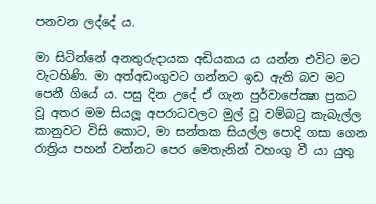පනවන ලද්දේ ය.

මා සිටින්නේ අනතුරුදායක අඩියකය ය යන්න එවිට මට වැටහිණි. මා අත්අඩංගුවට ගන්නට ඉඩ ඇති බව මට පෙනී ගියේ ය. පසු දින උදේ ඒ ගැන පුර්වාපේක්‍ෂා ප්‍රකට වූ අතර මම සියලූ අපරාධවලට මුල් වූ වම්බටු කැබැල්ල කානුවට විසි කොට, මා සන්තක සියල්ල පොදි ගසා ගෙන රාත්‍රිය පහන් වන්නට පෙර මෙතැනින් වහංගු වී යා යුතු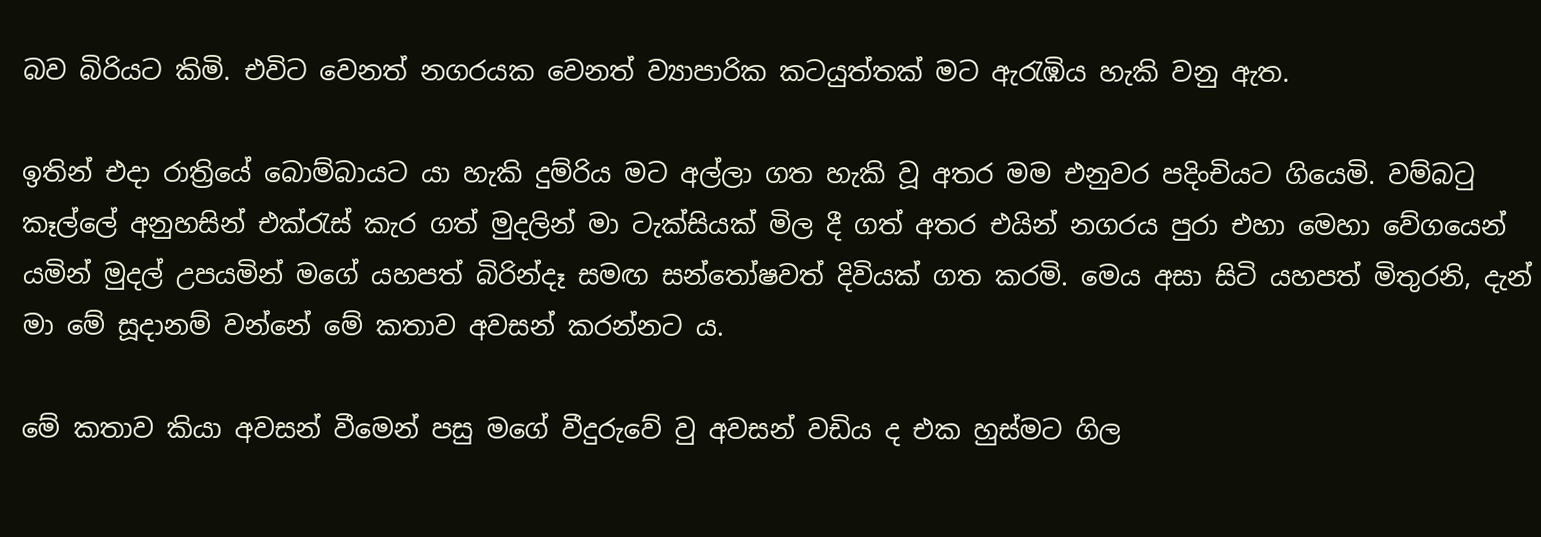බව බිරියට කිමි. එවිට වෙනත් නගරයක වෙනත් ව්‍යාපාරික කටයුත්තක් මට ඇරැඹිය හැකි වනු ඇත.

ඉතින් එදා රාත්‍රියේ බොම්බායට යා හැකි දුම්රිය මට අල්ලා ගත හැකි වූ අතර මම එනුවර පදිංචියට ගියෙමි. වම්බටු කෑල්ලේ අනුහසින් එක්රැස් කැර ගත් මුදලින් මා ටැක්සියක් මිල දී ගත් අතර එයින් නගරය පුරා එහා මෙහා වේගයෙන් යමින් මුදල් උපයමින් මගේ යහපත් බිරින්දෑ සමඟ සන්තෝෂවත් දිවියක් ගත කරමි. මෙය අසා සිටි යහපත් මිතුරනි, දැන් මා මේ සූදානම් වන්නේ මේ කතාව අවසන් කරන්නට ය.

මේ කතාව කියා අවසන් වීමෙන් පසු මගේ වීදුරුවේ වු අවසන් වඩිය ද එක හුස්මට ගිල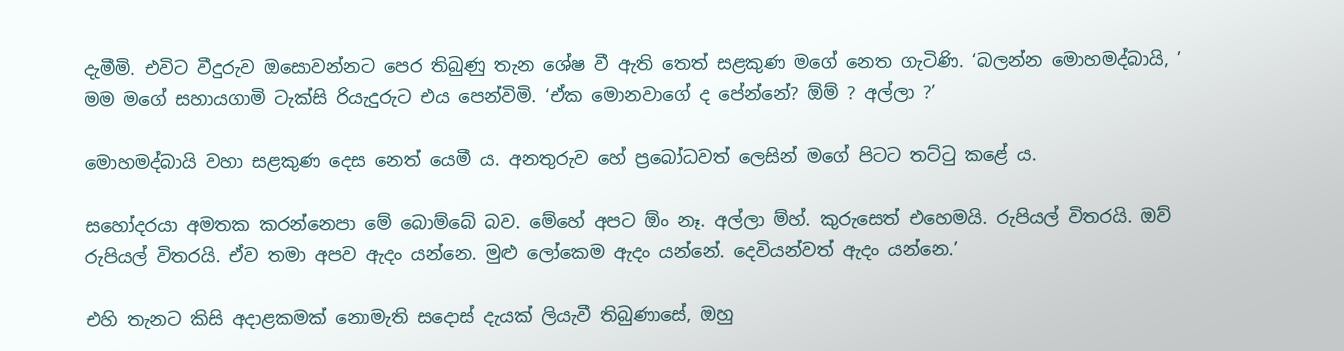දැමීමි. එවිට වීදුරුව ඔසොවන්නට පෙර තිබුණු තැන ශේෂ වී ඇති තෙත් සළකුණ මගේ නෙත ගැටිණි. ‘බලන්න මොහමද්බායි, ’ මම මගේ සහායගාමි ටැක්සි රියැදුරුට එය පෙන්විමි. ‘ඒක මොනවාගේ ද පේන්නේ? ඕම් ? අල්ලා ?’

මොහමද්බායි වහා සළකුණ දෙස නෙත් යෙමී ය. අනතුරුව හේ ප්‍රබෝධවත් ලෙසින් මගේ පිටට තට්ටු කළේ ය.

සහෝදරයා අමතක කරන්නෙපා මේ බොම්බේ බව. මේහේ අපට ඕං නෑ. අල්ලා ම්හ්. කුරුසෙත් එහෙමයි. රුපියල් විතරයි. ඔව් රුපියල් විතරයි. ඒව තමා අපව ඇදං යන්නෙ. මුළු ලෝකෙම ඇදං යන්නේ. දෙවියන්වත් ඇදං යන්නෙ.’

එහි තැනට කිසි අදාළකමක් නොමැති සදොස් දැයක් ලියැවී තිබුණාසේ, ඔහු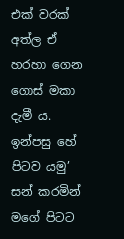එක් වරක් අත්ල ඒ හරහා ගෙන ගොස් මකා දැමී ය. ඉන්පසු හේ පිටව යමු’ සන් කරමින් මගේ පිටට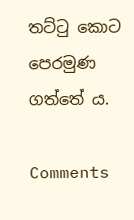තට්ටු කොට පෙරමුණ ගත්තේ ය.

Comments